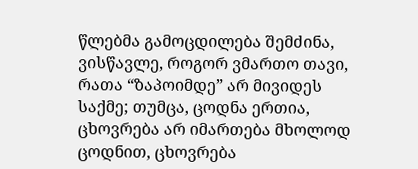წლებმა გამოცდილება შემძინა, ვისწავლე, როგორ ვმართო თავი, რათა “ზაპოიმდე” არ მივიდეს საქმე; თუმცა, ცოდნა ერთია, ცხოვრება არ იმართება მხოლოდ ცოდნით, ცხოვრება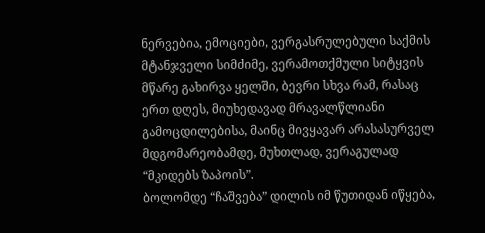ნერვებია, ემოციები, ვერგასრულებული საქმის მტანჯველი სიმძიმე, ვერამოთქმული სიტყვის მწარე გახირვა ყელში, ბევრი სხვა რამ, რასაც ერთ დღეს, მიუხედავად მრავალწლიანი გამოცდილებისა, მაინც მივყავარ არასასურველ მდგომარეობამდე, მუხთლად, ვერაგულად “მკიდებს ზაპოის”.
ბოლომდე “ჩაშვება” დილის იმ წუთიდან იწყება,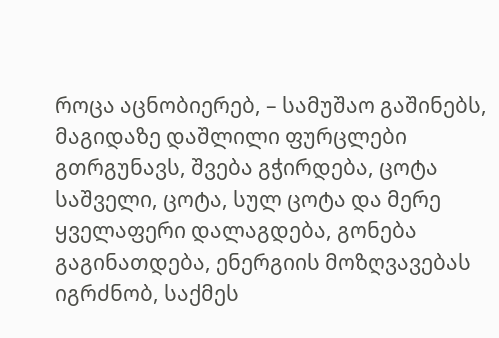როცა აცნობიერებ, – სამუშაო გაშინებს, მაგიდაზე დაშლილი ფურცლები გთრგუნავს, შვება გჭირდება, ცოტა საშველი, ცოტა, სულ ცოტა და მერე ყველაფერი დალაგდება, გონება გაგინათდება, ენერგიის მოზღვავებას იგრძნობ, საქმეს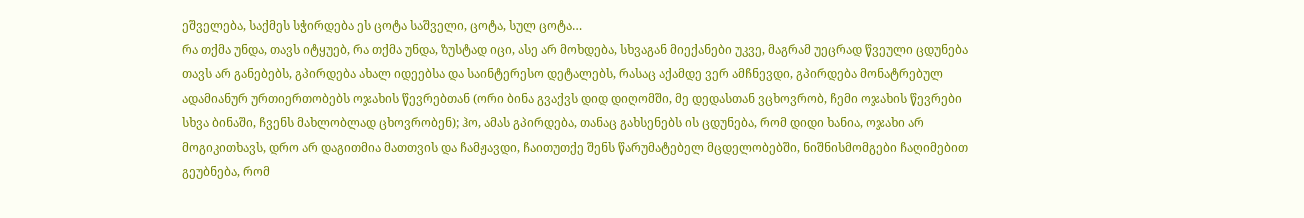ეშველება, საქმეს სჭირდება ეს ცოტა საშველი, ცოტა, სულ ცოტა…
რა თქმა უნდა, თავს იტყუებ, რა თქმა უნდა, ზუსტად იცი, ასე არ მოხდება, სხვაგან მიექანები უკვე, მაგრამ უეცრად წვეული ცდუნება თავს არ განებებს, გპირდება ახალ იდეებსა და საინტერესო დეტალებს, რასაც აქამდე ვერ ამჩნევდი, გპირდება მონატრებულ ადამიანურ ურთიერთობებს ოჯახის წევრებთან (ორი ბინა გვაქვს დიდ დიღომში, მე დედასთან ვცხოვრობ, ჩემი ოჯახის წევრები სხვა ბინაში, ჩვენს მახლობლად ცხოვრობენ); ჰო, ამას გპირდება, თანაც გახსენებს ის ცდუნება, რომ დიდი ხანია, ოჯახი არ მოგიკითხავს, დრო არ დაგითმია მათთვის და ჩამჟავდი, ჩაითუთქე შენს წარუმატებელ მცდელობებში, ნიშნისმომგები ჩაღიმებით გეუბნება, რომ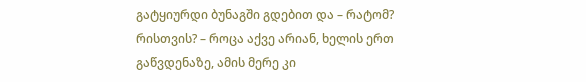გატყიურდი ბუნაგში გდებით და – რატომ? რისთვის? – როცა აქვე არიან, ხელის ერთ გაწვდენაზე, ამის მერე კი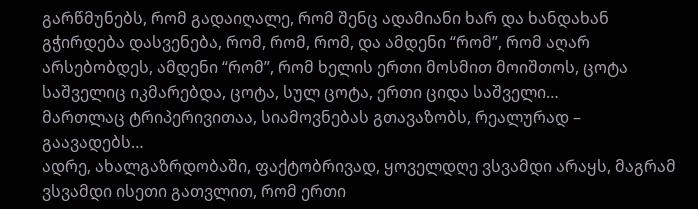გარწმუნებს, რომ გადაიღალე, რომ შენც ადამიანი ხარ და ხანდახან გჭირდება დასვენება, რომ, რომ, რომ, და ამდენი “რომ”, რომ აღარ არსებობდეს, ამდენი “რომ”, რომ ხელის ერთი მოსმით მოიშთოს, ცოტა საშველიც იკმარებდა, ცოტა, სულ ცოტა, ერთი ციდა საშველი…
მართლაც ტრიპერივითაა, სიამოვნებას გთავაზობს, რეალურად – გაავადებს…
ადრე, ახალგაზრდობაში, ფაქტობრივად, ყოველდღე ვსვამდი არაყს, მაგრამ ვსვამდი ისეთი გათვლით, რომ ერთი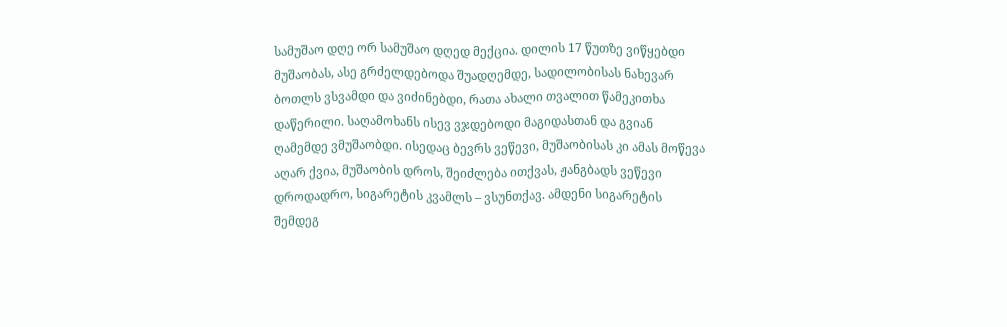სამუშაო დღე ორ სამუშაო დღედ მექცია. დილის 17 წუთზე ვიწყებდი მუშაობას, ასე გრძელდებოდა შუადღემდე, სადილობისას ნახევარ ბოთლს ვსვამდი და ვიძინებდი, რათა ახალი თვალით წამეკითხა დაწერილი. საღამოხანს ისევ ვჯდებოდი მაგიდასთან და გვიან ღამემდე ვმუშაობდი. ისედაც ბევრს ვეწევი, მუშაობისას კი ამას მოწევა აღარ ქვია, მუშაობის დროს, შეიძლება ითქვას, ჟანგბადს ვეწევი დროდადრო, სიგარეტის კვამლს – ვსუნთქავ. ამდენი სიგარეტის შემდეგ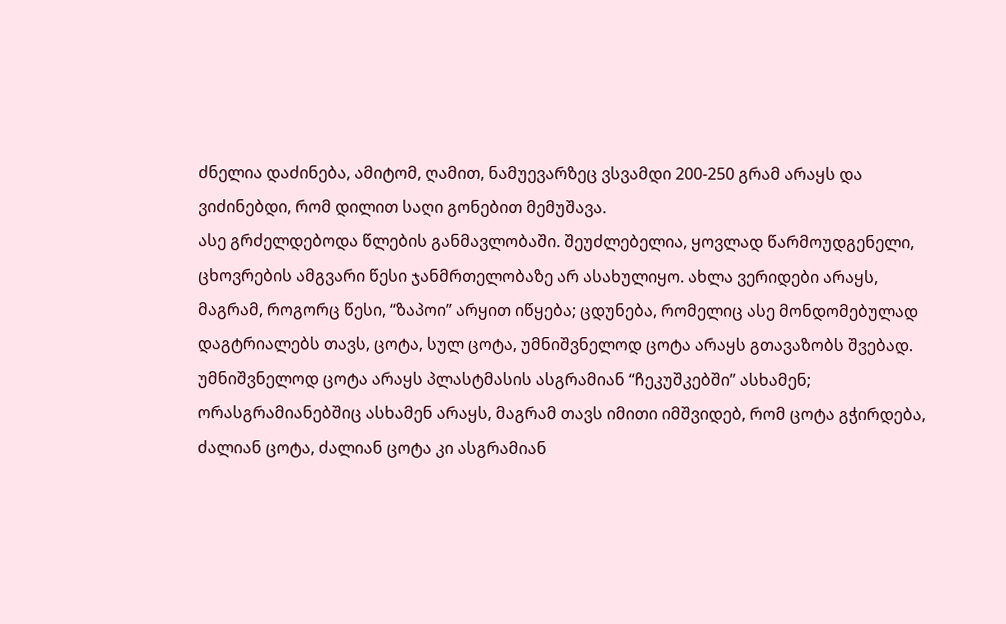ძნელია დაძინება, ამიტომ, ღამით, ნამუევარზეც ვსვამდი 200-250 გრამ არაყს და ვიძინებდი, რომ დილით საღი გონებით მემუშავა.
ასე გრძელდებოდა წლების განმავლობაში. შეუძლებელია, ყოვლად წარმოუდგენელი, ცხოვრების ამგვარი წესი ჯანმრთელობაზე არ ასახულიყო. ახლა ვერიდები არაყს, მაგრამ, როგორც წესი, “ზაპოი” არყით იწყება; ცდუნება, რომელიც ასე მონდომებულად დაგტრიალებს თავს, ცოტა, სულ ცოტა, უმნიშვნელოდ ცოტა არაყს გთავაზობს შვებად.
უმნიშვნელოდ ცოტა არაყს პლასტმასის ასგრამიან “ჩეკუშკებში” ასხამენ; ორასგრამიანებშიც ასხამენ არაყს, მაგრამ თავს იმითი იმშვიდებ, რომ ცოტა გჭირდება, ძალიან ცოტა, ძალიან ცოტა კი ასგრამიან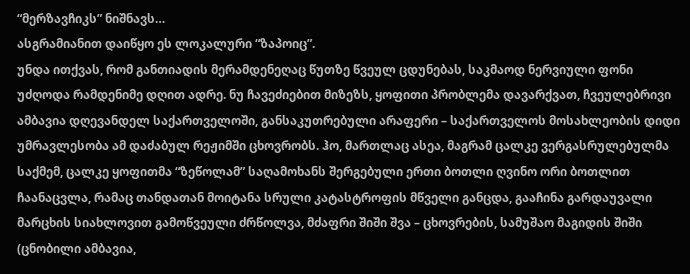“მერზავჩიკს” ნიშნავს…
ასგრამიანით დაიწყო ეს ლოკალური “ზაპოიც”.
უნდა ითქვას, რომ განთიადის მერამდენეღაც წუთზე წვეულ ცდუნებას, საკმაოდ ნერვიული ფონი უძღოდა რამდენიმე დღით ადრე. ნუ ჩავეძიებით მიზეზს, ყოფითი პრობლემა დავარქვათ, ჩვეულებრივი ამბავია დღევანდელ საქართველოში, განსაკუთრებული არაფერი – საქართველოს მოსახლეობის დიდი უმრავლესობა ამ დაძაბულ რეჟიმში ცხოვრობს. ჰო, მართლაც ასეა, მაგრამ ცალკე ვერგასრულებულმა საქმემ, ცალკე ყოფითმა “ზეწოლამ” საღამოხანს შერგებული ერთი ბოთლი ღვინო ორი ბოთლით ჩაანაცვლა, რამაც თანდათან მოიტანა სრული კატასტროფის მწველი განცდა, გააჩინა გარდაუვალი მარცხის სიახლოვით გამოწვეული ძრწოლვა, მძაფრი შიში შვა – ცხოვრების, სამუშაო მაგიდის შიში (ცნობილი ამბავია,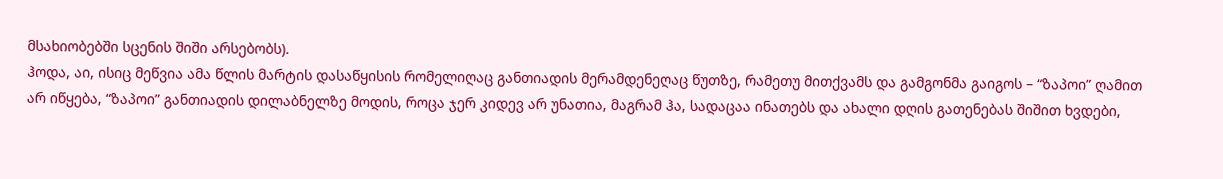მსახიობებში სცენის შიში არსებობს).
ჰოდა, აი, ისიც მეწვია ამა წლის მარტის დასაწყისის რომელიღაც განთიადის მერამდენეღაც წუთზე, რამეთუ მითქვამს და გამგონმა გაიგოს – “ზაპოი” ღამით არ იწყება, “ზაპოი” განთიადის დილაბნელზე მოდის, როცა ჯერ კიდევ არ უნათია, მაგრამ ჰა, სადაცაა ინათებს და ახალი დღის გათენებას შიშით ხვდები,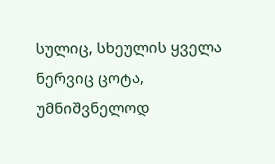სულიც, სხეულის ყველა ნერვიც ცოტა, უმნიშვნელოდ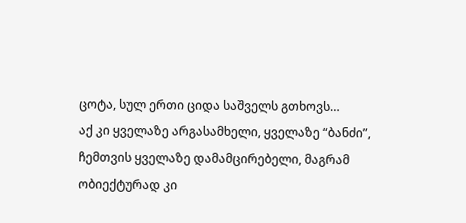ცოტა, სულ ერთი ციდა საშველს გთხოვს…
აქ კი ყველაზე არგასამხელი, ყველაზე “ბანძი”, ჩემთვის ყველაზე დამამცირებელი, მაგრამ ობიექტურად კი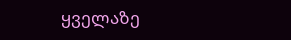ყველაზე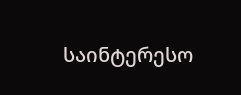საინტერესო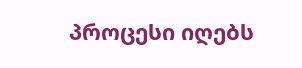პროცესი იღებს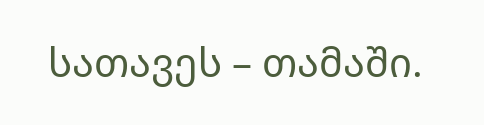სათავეს – თამაში.